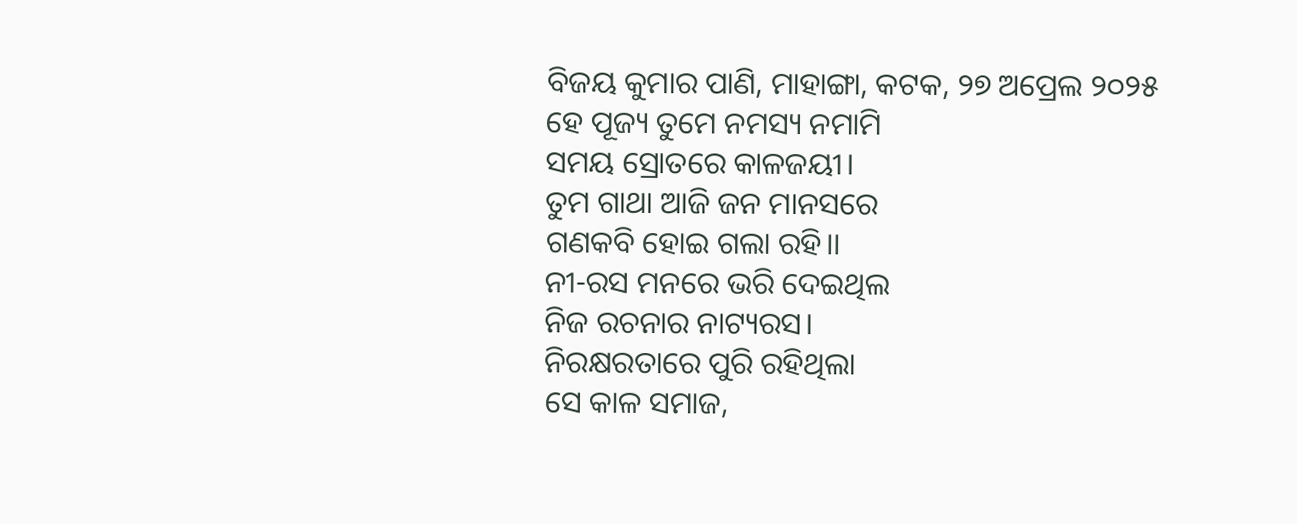ବିଜୟ କୁମାର ପାଣି, ମାହାଙ୍ଗା, କଟକ, ୨୭ ଅପ୍ରେଲ ୨୦୨୫
ହେ ପୂଜ୍ୟ ତୁମେ ନମସ୍ୟ ନମାମି
ସମୟ ସ୍ରୋତରେ କାଳଜୟୀ।
ତୁମ ଗାଥା ଆଜି ଜନ ମାନସରେ
ଗଣକବି ହୋଇ ଗଲା ରହି।।
ନୀ-ରସ ମନରେ ଭରି ଦେଇଥିଲ
ନିଜ ରଚନାର ନାଟ୍ୟରସ।
ନିରକ୍ଷରତାରେ ପୁରି ରହିଥିଲା
ସେ କାଳ ସମାଜ,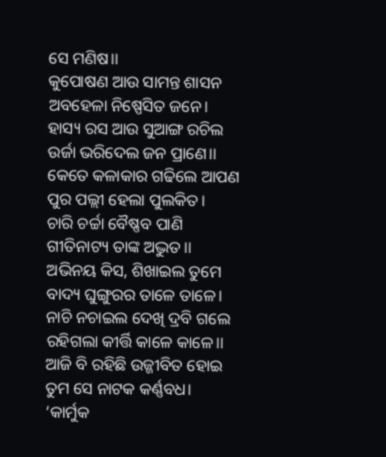ସେ ମଣିଷ।।
କୁପୋଷଣ ଆଉ ସାମନ୍ତ ଶାସନ
ଅବହେଳା ନିଷ୍ପେସିତ ଜନେ।
ହାସ୍ୟ ରସ ଆଉ ସୁଆଙ୍ଗ ରଚିଲ
ଉର୍ଜା ଭରିଦେଲ ଜନ ପ୍ରାଣେ।।
କେତେ କଳାକାର ଗଢିଲେ ଆପଣ
ପୁର ପଲ୍ଲୀ ହେଲା ପୁଲକିତ।
ଚାରି ଚର୍ଚ୍ଚା ବୈଷ୍ଣବ ପାଣି
ଗୀତିନାଟ୍ୟ ତାଙ୍କ ଅଦ୍ଭୁତ।।
ଅଭିନୟ କିସ, ଶିଖାଇଲ ତୁମେ
ବାଦ୍ୟ ଘୁଙ୍ଗୁରର ତାଳେ ତାଳେ।
ନାଚି ନଚାଇଲ ଦେଖି ଦ୍ରବି ଗଲେ
ରହିଗଲା କୀର୍ତ୍ତି କାଳେ କାଳେ।।
ଆଜି ବି ରହିଛି ଉଜ୍ଜୀବିତ ହୋଇ
ତୁମ ସେ ନାଟକ କର୍ଣ୍ଣବଧ।
‘କାର୍ମୁକ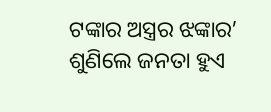ଟଙ୍କାର ଅସ୍ତ୍ରର ଝଙ୍କାର’
ଶୁଣିଲେ ଜନତା ହୁଏ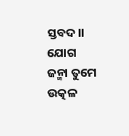ସ୍ତବଦ।।
ଯୋଗ ଜନ୍ମା ତୁମେ ଉତ୍କଳ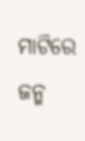ମାଟିରେ
ଜନ୍ମ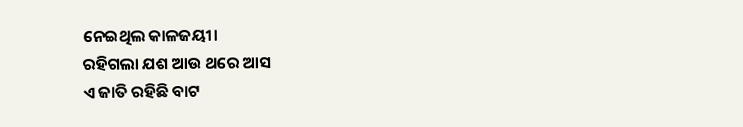ନେଇଥିଲ କାଳଜୟୀ।
ରହିଗଲା ଯଶ ଆଉ ଥରେ ଆସ
ଏ ଜାତି ରହିଛି ବାଟ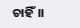ଚାହିଁ।।